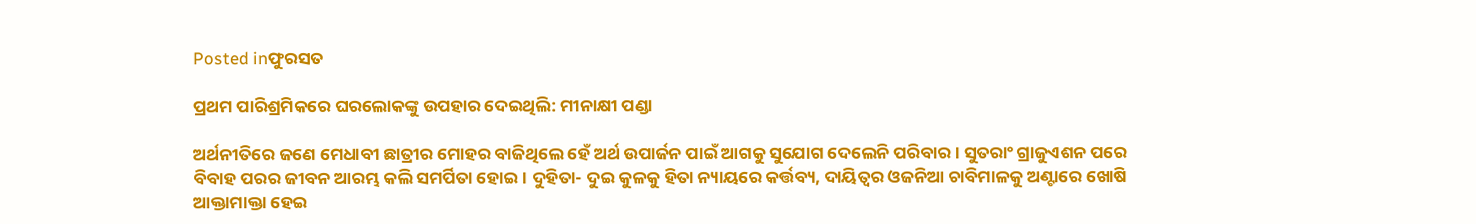Posted inଫୁରସତ

ପ୍ରଥମ ପାରିଶ୍ରମିକରେ ଘରଲୋକଙ୍କୁ ଉପହାର ଦେଇଥିଲି: ମୀନାକ୍ଷୀ ପଣ୍ଡା

ଅର୍ଥନୀତିରେ ଜଣେ ମେଧାବୀ ଛାତ୍ରୀର ମୋହର ବାଜିଥିଲେ ହେଁ ଅର୍ଥ ଉପାର୍ଜନ ପାଇଁ ଆଗକୁ ସୁଯୋଗ ଦେଲେନି ପରିବାର। ସୁତରାଂ ଗ୍ରାଜୁଏଶନ ପରେ ବିବାହ ପରର ଜୀବନ ଆରମ୍ଭ କଲି ସମର୍ପିତା ହୋଇ। ଦୁହିତା- ଦୁଇ କୁଳକୁ ହିତା ନ୍ୟାୟରେ କର୍ତ୍ତବ୍ୟ, ଦାୟିତ୍ୱର ଓଜନିଆ ଚାବିମାଳକୁ ଅଣ୍ଟାରେ ଖୋଷି ଆକ୍ତାମାକ୍ତା ହେଇ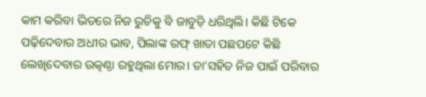କାମ କରିବା ଭିତରେ ନିଜ ରୁଚିକୁ ବି ଜାବୁଡ଼ି ଧରିଥିଲି। କିଛି ଟିକେ ପଢ଼ିଦେବାର ଅଧୀର ଭାବ, ପିଲାଙ୍କ ରଫ୍‌ ଖାତା ପଛପଟେ କିଛି ଲେଖିଦେବାର ଉତ୍କଣ୍ଠା ରହୁଥିଲା ମୋର। ତା’ସହିତ ନିଜ ପାଇଁ ପରିବାର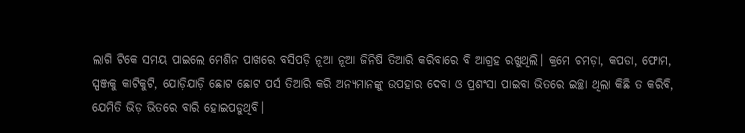ଲାଗି ଟିକେ ସମୟ ପାଇଲେ ମେଶିନ ପାଖରେ ବସିପଡ଼ି ନୂଆ ନୂଆ ଜିନିଷି ତିଆରି କରିବାରେ ବି ଆଗ୍ରହ ରଖୁଥିଲି। କ୍ରମେ ଚମଡ଼ା, କପଡା, ଫୋମ, ସ୍ପଞ୍ଜକୁ କାଟିକୁଟି, ଯୋଡ଼ିଯାଡ଼ି ଛୋଟ ଛୋଟ ପର୍ସ ତିଆରି କରି ଅନ୍ୟମାନଙ୍କୁ ଉପହାର ଦେବା ଓ ପ୍ରଶଂସା ପାଇବା ଭିତରେ ଇଚ୍ଛା ଥିଲା କିଛି ତ କରିବି, ଯେମିତି ଭିଡ଼ ଭିତରେ ବାରି ହୋଇପଡୁଥିବି।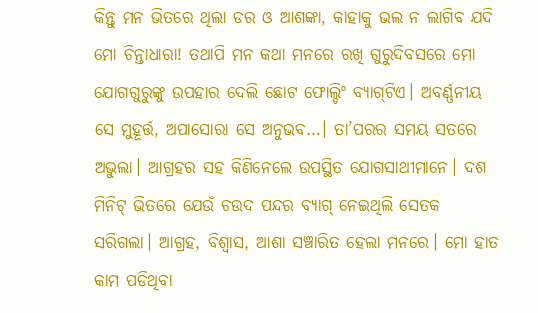କିନ୍ତୁ ମନ ଭିତରେ ଥିଲା ଡର ଓ ଆଶଙ୍କା, କାହାକୁ ଭଲ ନ ଲାଗିବ ଯଦି ମୋ ଚିନ୍ତାଧାରା! ତଥାପି ମନ କଥା ମନରେ ରଖି ଗୁରୁଦିବସରେ ମୋ ଯୋଗଗୁରୁଙ୍କୁ ଉପହାର ଦେଲି ଛୋଟ ଫୋଲ୍ଡିଂ ବ୍ୟାଗ୍‌ଟିଏ। ଅବର୍ଣ୍ଣନୀୟ ସେ ମୁହୂର୍ତ୍ତ, ଅପାସୋରା ସେ ଅନୁଭବ…। ତା’ପରର ସମୟ ସତରେ ଅଭୁଲା। ଆଗ୍ରହର ସହ କିଣିନେଲେ ଉପସ୍ଥିତ ଯୋଗସାଥୀମାନେ। ଦଶ ମିନିଟ୍‌ ଭିତରେ ଯେଉଁ ଚଉଦ ପନ୍ଦର ବ୍ୟାଗ୍‌ ନେଇଥିଲି ସେତକ ସରିଗଲା। ଆଗ୍ରହ, ବିଶ୍ୱାସ, ଆଶା ସଞ୍ଚାରିତ ହେଲା ମନରେ। ମୋ ହାତ କାମ ପଡିଥିବା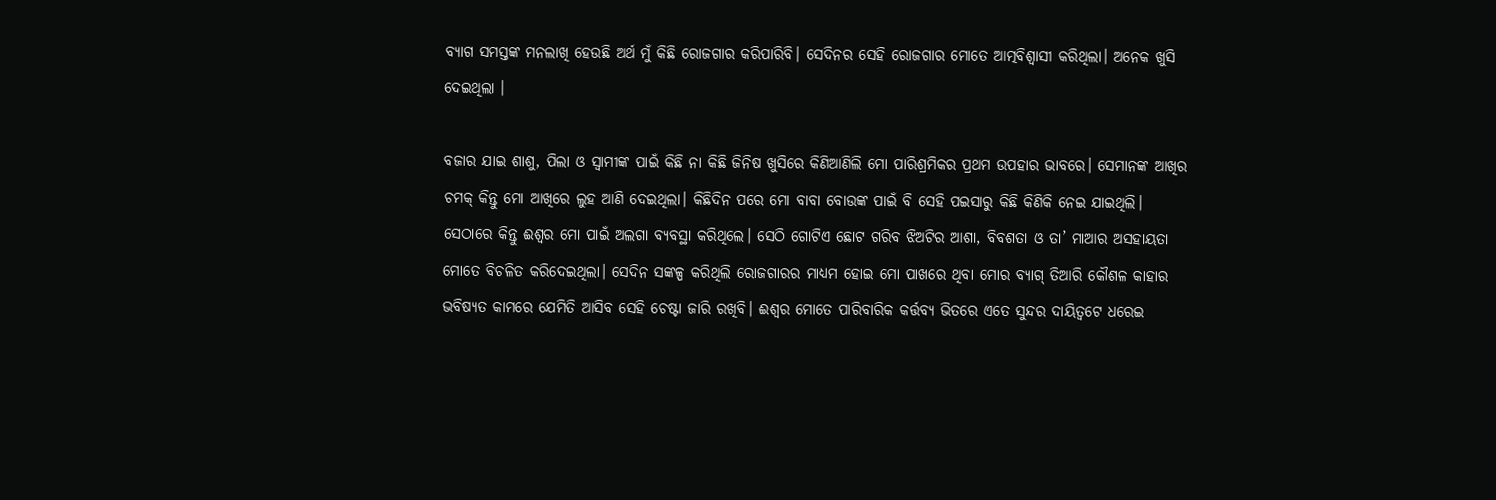ବ୍ୟାଗ ସମସ୍ତଙ୍କ ମନଲାଖି ହେଉଛି ଅର୍ଥ ମୁଁ କିଛି ରୋଜଗାର କରିପାରିବି। ସେଦିନର ସେହି ରୋଜଗାର ମୋତେ ଆତ୍ମବିଶ୍ୱାସୀ କରିଥିଲା। ଅନେକ ଖୁସି ଦେଇଥିଲା ।

ବଜାର ଯାଇ ଶାଶୁ, ପିଲା ଓ ସ୍ବାମୀଙ୍କ ପାଇଁ କିଛି ନା କିଛି ଜିନିଷ ଖୁସିରେ କିଣିଆଣିଲି ମୋ ପାରିଶ୍ରମିକର ପ୍ରଥମ ଉପହାର ଭାବରେ। ସେମାନଙ୍କ ଆଖିର ଚମକ୍‌ କିନ୍ତୁ ମୋ ଆଖିରେ ଲୁହ ଆଣି ଦେଇଥିଲା। କିଛିଦିନ ପରେ ମୋ ବାବା ବୋଉଙ୍କ ପାଇଁ ବି ସେହି ପଇସାରୁ କିଛି କିଣିକି ନେଇ ଯାଇଥିଲି। ସେଠାରେ କିନ୍ତୁ ଈଶ୍ୱର ମୋ ପାଇଁ ଅଲଗା ବ୍ୟବସ୍ଥା କରିଥିଲେ। ସେଠି ଗୋଟିଏ ଛୋଟ ଗରିବ ଝିଅଟିର ଆଶା, ବିବଶତା ଓ ତା’ ମାଆର ଅସହାୟତା ମୋତେ ବିଚଳିତ କରିଦେଇଥିଲା। ସେଦିନ ସଙ୍କଳ୍ପ କରିଥିଲି ରୋଜଗାରର ମାଧ୍ୟମ ହୋଇ ମୋ ପାଖରେ ଥିବା ମୋର ବ୍ୟାଗ୍‌ ତିଆରି କୌଶଳ କାହାର ଭବିଷ୍ୟତ କାମରେ ଯେମିତି ଆସିବ ସେହି ଚେଷ୍ଟା ଜାରି ରଖିବି। ଈଶ୍ବର ମୋତେ ପାରିବାରିକ କର୍ତ୍ତବ୍ୟ ଭିତରେ ଏତେ ସୁନ୍ଦର ଦାୟିତ୍ୱଟେ ଧରେଇ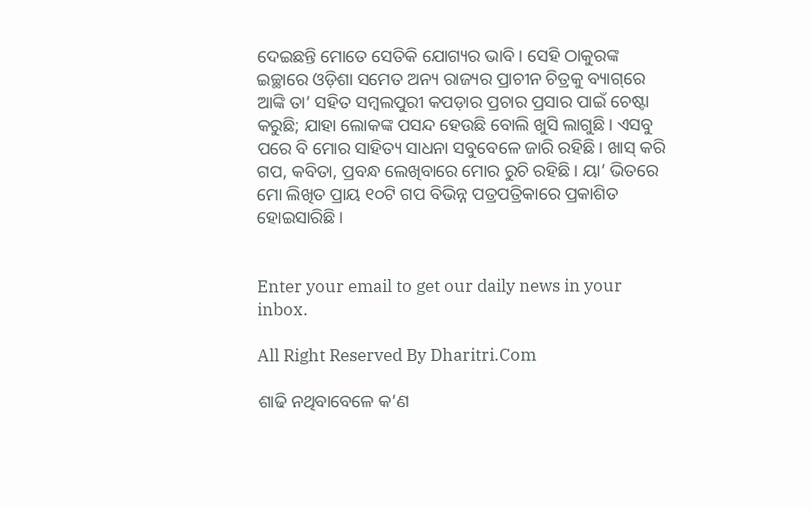ଦେଇଛନ୍ତି ମୋତେ ସେତିକି ଯୋଗ୍ୟର ଭାବି। ସେହି ଠାକୁରଙ୍କ ଇଚ୍ଛାରେ ଓଡ଼ିଶା ସମେତ ଅନ୍ୟ ରାଜ୍ୟର ପ୍ରାଚୀନ ଚିତ୍ରକୁ ବ୍ୟାଗ୍‌ରେ ଆଙ୍କି ତା’ ସହିତ ସମ୍ବଲପୁରୀ କପଡ଼ାର ପ୍ରଚାର ପ୍ରସାର ପାଇଁ ଚେଷ୍ଟା କରୁଛି; ଯାହା ଲୋକଙ୍କ ପସନ୍ଦ ହେଉଛି ବୋଲି ଖୁସି ଲାଗୁଛି। ଏସବୁ ପରେ ବି ମୋର ସାହିତ୍ୟ ସାଧନା ସବୁବେଳେ ଜାରି ରହିଛି। ଖାସ୍‌ କରି ଗପ, କବିତା, ପ୍ରବନ୍ଧ ଲେଖିବାରେ ମୋର ରୁଚି ରହିଛି। ୟା’ ଭିତରେ ମୋ ଲିଖିତ ପ୍ରାୟ ୧୦ଟି ଗପ ବିଭିନ୍ନ ପତ୍ରପତ୍ରିକାରେ ପ୍ରକାଶିତ ହୋଇସାରିଛି।


Enter your email to get our daily news in your inbox.

All Right Reserved By Dharitri.Com

ଶାଢି ନଥିବାବେଳେ କ’ଣ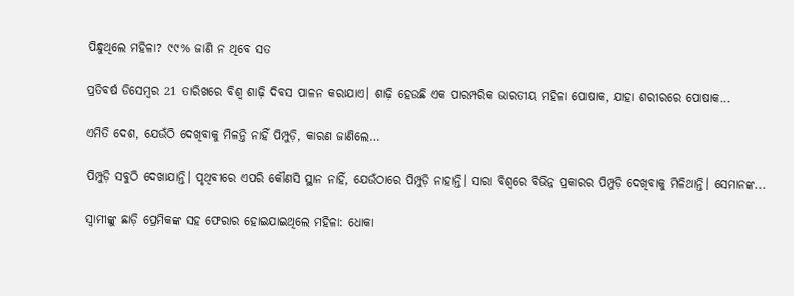ପିନ୍ଧୁଥିଲେ ମହିଳା? ୯୯% ଜାଣି ନ ଥିବେ ସତ

ପ୍ରତିବର୍ଷ ଡିସେମ୍ୱର 21 ତାରିଖରେ ବିଶ୍ୱ ଶାଢ଼ି ଦିବସ ପାଳନ କରାଯାଏ। ଶାଢ଼ି ହେଉଛି ଏକ ପାରମ୍ପରିକ ଭାରତୀୟ ମହିଳା ପୋଷାକ, ଯାହା ଶରୀରରେ ପୋଷାକ...

ଏମିତି ଦେଶ, ଯେଉଁଠି ଦେଖିବାକୁ ମିଳନ୍ତି ନାହିଁ ପିମ୍ପୁଡ଼ି, କାରଣ ଜାଣିଲେ…

ପିମ୍ପୁଡ଼ି ସବୁଠି ଦେଖାଯାନ୍ତି। ପୃଥିବୀରେ ଏପରି କୌଣସି ସ୍ଥାନ ନାହିଁ, ଯେଉଁଠାରେ ପିମ୍ପୁଡ଼ି ନାହାନ୍ତି। ସାରା ବିଶ୍ୱରେ ବିଭିନ୍ନ ପ୍ରକାରର ପିମ୍ପୁଡ଼ି ଦେଖିବାକୁ ମିଳିଥାନ୍ତି। ସେମାନଙ୍କ...

ସ୍ବାମୀଙ୍କୁ ଛାଡ଼ି ପ୍ରେମିକଙ୍କ ସହ ଫେରାର ହୋଇଯାଇଥିଲେ ମହିଳା: ଧୋକା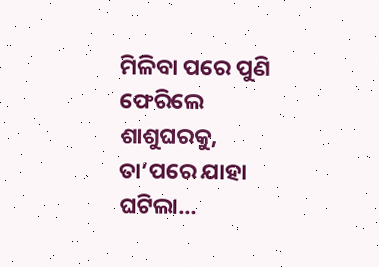ମିଳିବା ପରେ ପୁଣି ଫେରିଲେ ଶାଶୁଘରକୁ, ତା’ପରେ ଯାହା ଘଟିଲା…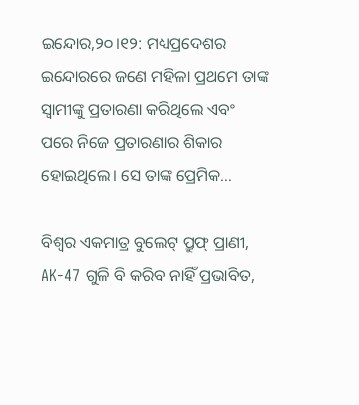ଇନ୍ଦୋର,୨୦।୧୨: ମଧ୍ୟପ୍ରଦେଶର ଇନ୍ଦୋରରେ ଜଣେ ମହିଳା ପ୍ରଥମେ ତାଙ୍କ ସ୍ବାମୀଙ୍କୁ ପ୍ରତାରଣା କରିଥିଲେ ଏବଂ ପରେ ନିଜେ ପ୍ରତାରଣାର ଶିକାର ହୋଇଥିଲେ। ସେ ତାଙ୍କ ପ୍ରେମିକ...

ବିଶ୍ୱର ଏକମାତ୍ର ବୁଲେଟ୍‌ ପ୍ରୁଫ୍‌ ପ୍ରାଣୀ, AK-47 ଗୁଳି ବି କରିବ ନାହିଁ ପ୍ରଭାବିତ,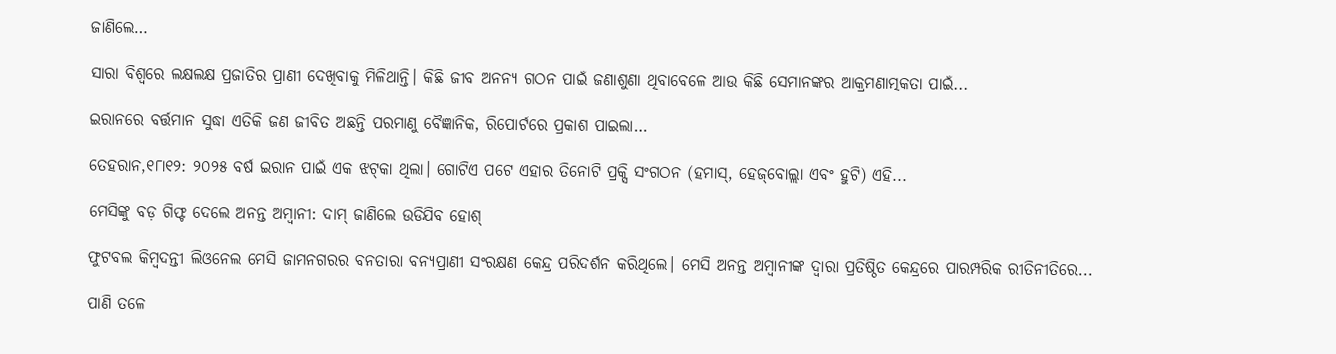ଜାଣିଲେ…

ସାରା ବିଶ୍ୱରେ ଲକ୍ଷଲକ୍ଷ ପ୍ରଜାତିର ପ୍ରାଣୀ ଦେଖିବାକୁ ମିଳିଥାନ୍ତି। କିଛି ଜୀବ ଅନନ୍ୟ ଗଠନ ପାଇଁ ଜଣାଶୁଣା ଥିବାବେଳେ ଆଉ କିଛି ସେମାନଙ୍କର ଆକ୍ରମଣାତ୍ମକତା ପାଇଁ...

ଇରାନରେ ବର୍ତ୍ତମାନ ସୁଦ୍ଧା ଏତିକି ଜଣ ଜୀବିତ ଅଛନ୍ତି ପରମାଣୁ ବୈଜ୍ଞାନିକ, ରିପୋର୍ଟରେ ପ୍ରକାଶ ପାଇଲା…

ତେହରାନ,୧୮ା୧୨: ୨୦୨୫ ବର୍ଷ ଇରାନ ପାଇଁ ଏକ ଝଟ୍‌କା ଥିଲା। ଗୋଟିଏ ପଟେ ଏହାର ତିନୋଟି ପ୍ରକ୍ସି ସଂଗଠନ (ହମାସ୍‌, ହେଜ୍‌ବୋଲ୍ଲା ଏବଂ ହୁଟି) ଏହି...

ମେସିଙ୍କୁ ବଡ଼ ଗିଫ୍ଟ ଦେଲେ ଅନନ୍ତ ଅମ୍ବାନୀ: ଦାମ୍‌ ଜାଣିଲେ ଉଡିଯିବ ହୋଶ୍‌

ଫୁଟବଲ କିମ୍ବଦନ୍ତୀ ଲିଓନେଲ ମେସି ଜାମନଗରର ବନତାରା ବନ୍ୟପ୍ରାଣୀ ସଂରକ୍ଷଣ କେନ୍ଦ୍ର ପରିଦର୍ଶନ କରିଥିଲେ। ମେସି ଅନନ୍ତ ଅମ୍ବାନୀଙ୍କ ଦ୍ୱାରା ପ୍ରତିଷ୍ଠିତ କେନ୍ଦ୍ରରେ ପାରମ୍ପରିକ ରୀତିନୀତିରେ...

ପାଣି ତଳେ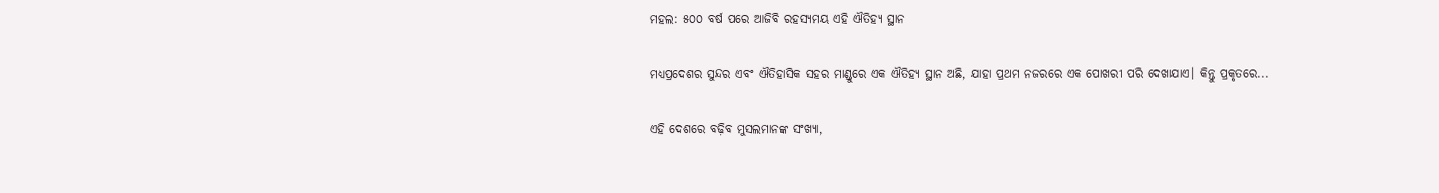ମହଲ: ୫୦୦ ବର୍ଷ ପରେ ଆଜିବି ରହସ୍ୟମୟ ଏହି ଐତିହ୍ୟ ସ୍ଥାନ

ମଧ୍ୟପ୍ରଦେଶର ସୁନ୍ଦର ଏବଂ ଐତିହାସିକ ସହର ମାଣ୍ଡୁରେ ଏକ ଐତିହ୍ୟ ସ୍ଥାନ ଅଛି, ଯାହା ପ୍ରଥମ ନଜରରେ ଏକ ପୋଖରୀ ପରି ଦେଖାଯାଏ। କିନ୍ତୁ ପ୍ରକୃତରେ...

ଏହି ଦେଶରେ ବଢ଼ିବ ମୁସଲମାନଙ୍କ ସଂଖ୍ୟା,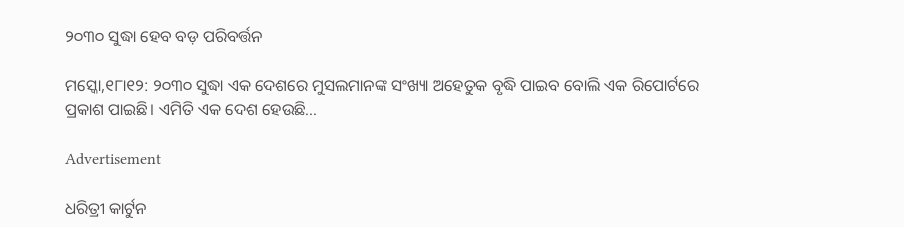୨୦୩୦ ସୁଦ୍ଧା ହେବ ବଡ଼ ପରିବର୍ତ୍ତନ

ମସ୍କୋ,୧୮ା୧୨: ୨୦୩୦ ସୁଦ୍ଧା ଏକ ଦେଶରେ ମୁସଲମାନଙ୍କ ସଂଖ୍ୟା ଅହେତୁକ ବୃଦ୍ଧି ପାଇବ ବୋଲି ଏକ ରିପୋର୍ଟରେ ପ୍ରକାଶ ପାଇଛି। ଏମିତି ଏକ ଦେଶ ହେଉଛି...

Advertisement

ଧରିତ୍ରୀ କାର୍ଟୁନ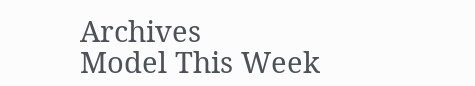Archives
Model This Week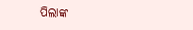ପିଲାଙ୍କ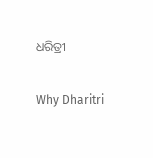ଧରିତ୍ରୀ

Why Dharitri